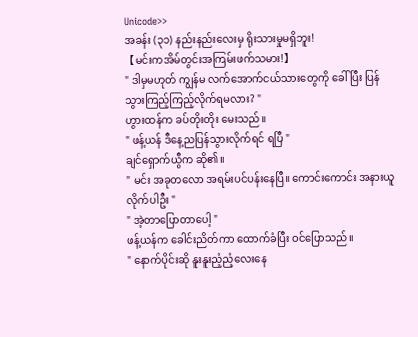Unicode>>
အခန်း (၃၁) နည်းနည်းလေးမှ ရိုးသားမှုမရှိဘူး!
【မင်းကအိမ်တွင်းအကြမ်းဖက်သမား!】
" ဒါမှမဟုတ် ကျွန်မ လက်အောက်ငယ်သားတွေကို ခေါ်ပြီး ပြန်သွားကြည့်ကြည့်လိုက်ရမလား? "
ဟွားထန်က ခပ်တိုးတိုး မေးသည်။
" ဖန့်ယန် ဒီနေ့ညပြန်သွားလိုက်ရင် ရပြီ "
ချင်ရှောက်ယွီက ဆို၏။
" မင်း အခုတလော အရမ်းပင်ပန်းနေပြီ။ ကောင်းကောင်း အနားယူလိုက်ပါဦး "
" အဲ့တာပြောတာပေါ့ "
ဖန့်ယန်က ခေါင်းညိတ်ကာ ထောက်ခံပြီး ဝင်ပြောသည်။
" နောက်ပိုင်းဆို နူးနူးညံ့ညံ့လေးနေ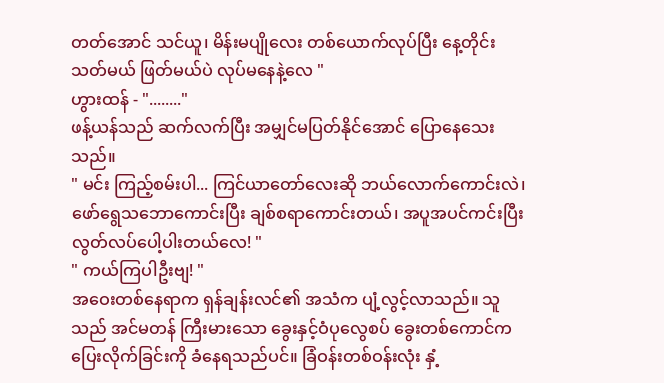တတ်အောင် သင်ယူ၊ မိန်းမပျိုလေး တစ်ယောက်လုပ်ပြီး နေ့တိုင်း သတ်မယ် ဖြတ်မယ်ပဲ လုပ်မနေနဲ့လေ "
ဟွားထန် - "........"
ဖန့်ယန်သည် ဆက်လက်ပြီး အမျှင်မပြတ်နိုင်အောင် ပြောနေသေးသည်။
" မင်း ကြည့်စမ်းပါ... ကြင်ယာတော်လေးဆို ဘယ်လောက်ကောင်းလဲ၊ ဖော်ရွေသဘောကောင်းပြီး ချစ်စရာကောင်းတယ်၊ အပူအပင်ကင်းပြီး လွတ်လပ်ပေါ့ပါးတယ်လေ! "
" ကယ်ကြပါဦးဗျ! "
အဝေးတစ်နေရာက ရှန်ချန်းလင်၏ အသံက ပျံ့လွင့်လာသည်။ သူသည် အင်မတန် ကြီးမားသော ခွေးနှင့်ဝံပုလွေစပ် ခွေးတစ်ကောင်က ပြေးလိုက်ခြင်းကို ခံနေရသည်ပင်။ ခြံဝန်းတစ်ဝန်းလုံး နှံ့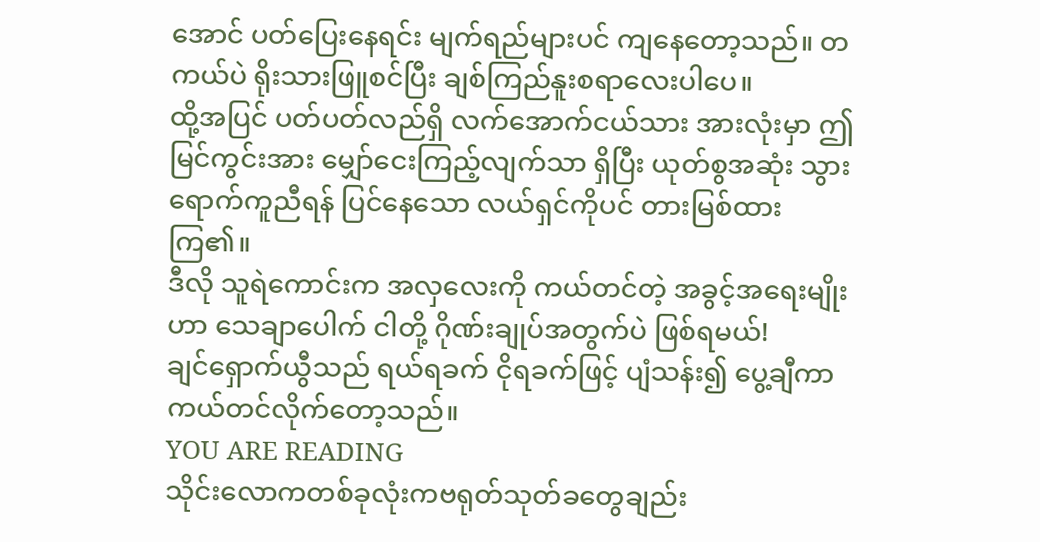အောင် ပတ်ပြေးနေရင်း မျက်ရည်များပင် ကျနေတော့သည်။ တကယ်ပဲ ရိုးသားဖြူစင်ပြီး ချစ်ကြည်နူးစရာလေးပါပေ။
ထို့အပြင် ပတ်ပတ်လည်ရှိ လက်အောက်ငယ်သား အားလုံးမှာ ဤမြင်ကွင်းအား မျှော်ငေးကြည့်လျက်သာ ရှိပြီး ယုတ်စွအဆုံး သွားရောက်ကူညီရန် ပြင်နေသော လယ်ရှင်ကိုပင် တားမြစ်ထားကြ၏။
ဒီလို သူရဲကောင်းက အလှလေးကို ကယ်တင်တဲ့ အခွင့်အရေးမျိုးဟာ သေချာပေါက် ငါတို့ ဂိုဏ်းချုပ်အတွက်ပဲ ဖြစ်ရမယ်!
ချင်ရှောက်ယွီသည် ရယ်ရခက် ငိုရခက်ဖြင့် ပျံသန်း၍ ပွေ့ချီကာ ကယ်တင်လိုက်တော့သည်။
YOU ARE READING
သိုင်းလောကတစ်ခုလုံးကဗရုတ်သုတ်ခတွေချည်း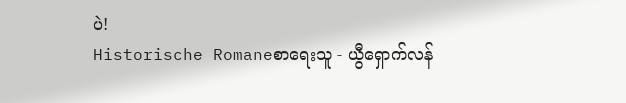ပဲ!
Historische Romaneစာရေးသူ - ယွီရှောက်လန်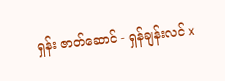ရှန်း ဇာတ်ဆောင် - ရှန်ချန်းလင် x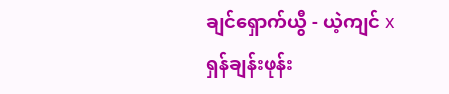ချင်ရှောက်ယွီ - ယဲ့ကျင် x ရှန်ချန်းဖုန်း